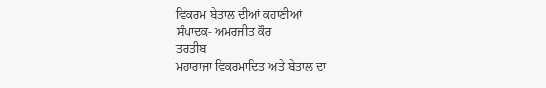ਵਿਕਰਮ ਬੇਤਾਲ ਦੀਆਂ ਕਹਾਣੀਆਂ
ਸੰਪਾਦਕ- ਅਮਰਜੀਤ ਕੌਰ
ਤਰਤੀਬ
ਮਹਾਰਾਜਾ ਵਿਕਰਮਾਦਿਤ ਅਤੇ ਬੇਤਾਲ ਦਾ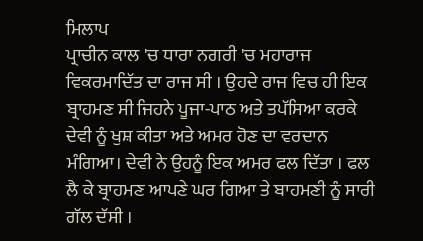ਮਿਲਾਪ
ਪ੍ਰਾਚੀਨ ਕਾਲ 'ਚ ਧਾਰਾ ਨਗਰੀ 'ਚ ਮਹਾਰਾਜ ਵਿਕਰਮਾਦਿੱਤ ਦਾ ਰਾਜ ਸੀ । ਉਹਦੇ ਰਾਜ ਵਿਚ ਹੀ ਇਕ ਬ੍ਰਾਹਮਣ ਸੀ ਜਿਹਨੇ ਪੂਜਾ-ਪਾਠ ਅਤੇ ਤਪੱਸਿਆ ਕਰਕੇ ਦੇਵੀ ਨੂੰ ਖੁਸ਼ ਕੀਤਾ ਅਤੇ ਅਮਰ ਹੋਣ ਦਾ ਵਰਦਾਨ ਮੰਗਿਆ। ਦੇਵੀ ਨੇ ਉਹਨੂੰ ਇਕ ਅਮਰ ਫਲ ਦਿੱਤਾ । ਫਲ ਲੈ ਕੇ ਬ੍ਰਾਹਮਣ ਆਪਣੇ ਘਰ ਗਿਆ ਤੇ ਬਾਹਮਣੀ ਨੂੰ ਸਾਰੀ ਗੱਲ ਦੱਸੀ ।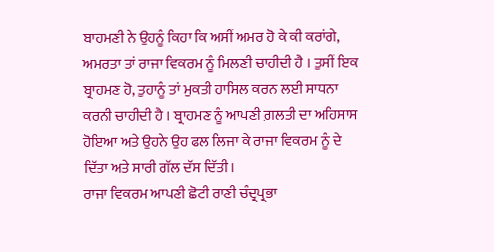ਬਾਹਮਣੀ ਨੇ ਉਹਨੂੰ ਕਿਹਾ ਕਿ ਅਸੀਂ ਅਮਰ ਹੋ ਕੇ ਕੀ ਕਰਾਂਗੇ, ਅਮਰਤਾ ਤਾਂ ਰਾਜਾ ਵਿਕਰਮ ਨੂੰ ਮਿਲਣੀ ਚਾਹੀਦੀ ਹੈ । ਤੁਸੀਂ ਇਕ ਬ੍ਰਾਹਮਣ ਹੋ, ਤੁਹਾਨੂੰ ਤਾਂ ਮੁਕਤੀ ਹਾਸਿਲ ਕਰਨ ਲਈ ਸਾਧਨਾ ਕਰਨੀ ਚਾਹੀਦੀ ਹੈ । ਬ੍ਰਾਹਮਣ ਨੂੰ ਆਪਣੀ ਗ਼ਲਤੀ ਦਾ ਅਹਿਸਾਸ ਹੋਇਆ ਅਤੇ ਉਹਨੇ ਉਹ ਫਲ ਲਿਜਾ ਕੇ ਰਾਜਾ ਵਿਕਰਮ ਨੂੰ ਦੇ ਦਿੱਤਾ ਅਤੇ ਸਾਰੀ ਗੱਲ ਦੱਸ ਦਿੱਤੀ।
ਰਾਜਾ ਵਿਕਰਮ ਆਪਣੀ ਛੋਟੀ ਰਾਣੀ ਚੰਦ੍ਰਪ੍ਰਭਾ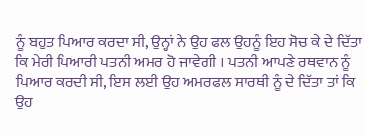ਨੂੰ ਬਹੁਤ ਪਿਆਰ ਕਰਦਾ ਸੀ, ਉਨ੍ਹਾਂ ਨੇ ਉਹ ਫਲ ਉਹਨੂੰ ਇਹ ਸੋਚ ਕੇ ਦੇ ਦਿੱਤਾ ਕਿ ਮੇਰੀ ਪਿਆਰੀ ਪਤਨੀ ਅਮਰ ਹੋ ਜਾਵੇਗੀ । ਪਤਨੀ ਆਪਣੇ ਰਥਵਾਨ ਨੂੰ ਪਿਆਰ ਕਰਦੀ ਸੀ, ਇਸ ਲਈ ਉਹ ਅਮਰਫਲ ਸਾਰਥੀ ਨੂੰ ਦੇ ਦਿੱਤਾ ਤਾਂ ਕਿ ਉਹ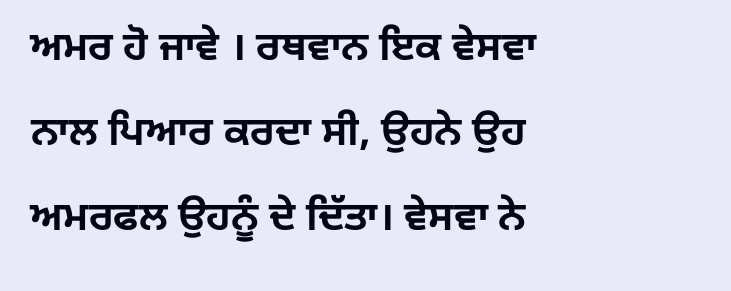ਅਮਰ ਹੋ ਜਾਵੇ । ਰਥਵਾਨ ਇਕ ਵੇਸਵਾ ਨਾਲ ਪਿਆਰ ਕਰਦਾ ਸੀ, ਉਹਨੇ ਉਹ ਅਮਰਫਲ ਉਹਨੂੰ ਦੇ ਦਿੱਤਾ। ਵੇਸਵਾ ਨੇ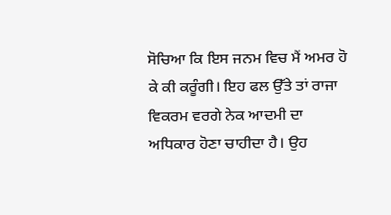ਸੋਚਿਆ ਕਿ ਇਸ ਜਨਮ ਵਿਚ ਮੈਂ ਅਮਰ ਹੋ ਕੇ ਕੀ ਕਰੂੰਗੀ। ਇਹ ਫਲ ਉੱਤੇ ਤਾਂ ਰਾਜਾ ਵਿਕਰਮ ਵਰਗੇ ਨੇਕ ਆਦਮੀ ਦਾ ਅਧਿਕਾਰ ਹੋਣਾ ਚਾਹੀਦਾ ਹੈ। ਉਹ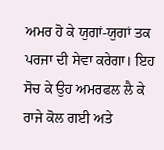ਅਮਰ ਹੋ ਕੇ ਯੁਗਾਂ-ਯੁਗਾਂ ਤਕ ਪਰਜਾ ਦੀ ਸੇਵਾ ਕਰੇਗਾ। ਇਹ ਸੋਚ ਕੇ ਉਹ ਅਮਰਫਲ ਲੈ ਕੇ ਰਾਜੇ ਕੋਲ ਗਈ ਅਤੇ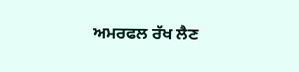ਅਮਰਫਲ ਰੱਖ ਲੈਣ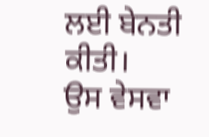ਲਈ ਬੇਨਤੀ ਕੀਤੀ।
ਉਸ ਵੇਸਵਾ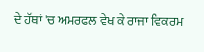ਦੇ ਹੱਥਾਂ 'ਚ ਅਮਰਫਲ ਵੇਖ ਕੇ ਰਾਜਾ ਵਿਕਰਮ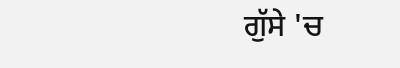ਗੁੱਸੇ 'ਚ